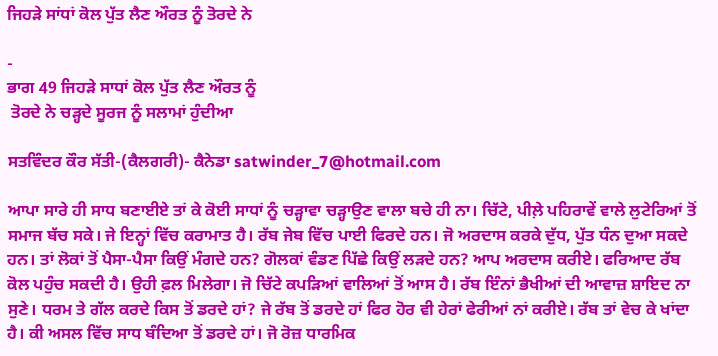ਜਿਹੜੇ ਸਾਂਧਾਂ ਕੋਲ ਪੁੱਤ ਲੈਣ ਔਰਤ ਨੂੰ ਤੋਰਦੇ ਨੇ

-
ਭਾਗ 49 ਜਿਹੜੇ ਸਾਧਾਂ ਕੋਲ ਪੁੱਤ ਲੈਣ ਔਰਤ ਨੂੰ
 ਤੋਰਦੇ ਨੇ ਚੜ੍ਹਦੇ ਸੂਰਜ ਨੂੰ ਸਲਾਮਾਂ ਹੁੰਦੀਆ

ਸਤਵਿੰਦਰ ਕੌਰ ਸੱਤੀ-(ਕੈਲਗਰੀ)- ਕੈਨੇਡਾ satwinder_7@hotmail.com

ਆਪਾ ਸਾਰੇ ਹੀ ਸਾਧ ਬਣਾਈਏ ਤਾਂ ਕੇ ਕੋਈ ਸਾਧਾਂ ਨੂੰ ਚੜ੍ਹਾਵਾ ਚੜ੍ਹਾਉਣ ਵਾਲਾ ਬਚੇ ਹੀ ਨਾ। ਚਿੱਟੇ, ਪੀਲ਼ੇ ਪਹਿਰਾਵੇਂ ਵਾਲੇ ਲੁਟੇਰਿਆਂ ਤੋਂ ਸਮਾਜ ਬੱਚ ਸਕੇ। ਜੇ ਇਨ੍ਹਾਂ ਵਿੱਚ ਕਰਾਮਾਤ ਹੈ। ਰੱਬ ਜੇਬ ਵਿੱਚ ਪਾਈ ਫਿਰਦੇ ਹਨ। ਜੋ ਅਰਦਾਸ ਕਰਕੇ ਦੁੱਧ, ਪੁੱਤ ਧੰਨ ਦੁਆ ਸਕਦੇ ਹਨ। ਤਾਂ ਲੋਕਾਂ ਤੋਂ ਪੈਸਾ-ਪੈਸਾ ਕਿਉਂ ਮੰਗਦੇ ਹਨ? ਗੋਲਕਾਂ ਵੰਡਣ ਪਿੱਛੇ ਕਿਉਂ ਲੜਦੇ ਹਨ? ਆਪ ਅਰਦਾਸ ਕਰੀਏ। ਫਰਿਆਦ ਰੱਬ ਕੋਲ ਪਹੁੰਚ ਸਕਦੀ ਹੈ। ਉਹੀ ਫ਼ਲ ਮਿਲੇਗਾ। ਜੋ ਚਿੱਟੇ ਕਪੜਿਆਂ ਵਾਲਿਆਂ ਤੋਂ ਆਸ ਹੈ। ਰੱਬ ਇੰਨਾਂ ਭੈਖੀਆਂ ਦੀ ਆਵਾਜ਼ ਸ਼ਾਇਦ ਨਾ ਸੁਣੇ। ਧਰਮ ਤੇ ਗੱਲ ਕਰਦੇ ਕਿਸ ਤੋਂ ਡਰਦੇ ਹਾਂ? ਜੇ ਰੱਬ ਤੋਂ ਡਰਦੇ ਹਾਂ ਫਿਰ ਹੋਰ ਵੀ ਹੇਰਾਂ ਫੇਰੀਆਂ ਨਾਂ ਕਰੀਏ। ਰੱਬ ਤਾਂ ਵੇਚ ਕੇ ਖਾਂਦਾ ਹੈ। ਕੀ ਅਸਲ ਵਿੱਚ ਸਾਧ ਬੰਦਿਆ ਤੋਂ ਡਰਦੇ ਹਾਂ। ਜੋ ਰੋਜ਼ ਧਾਰਮਿਕ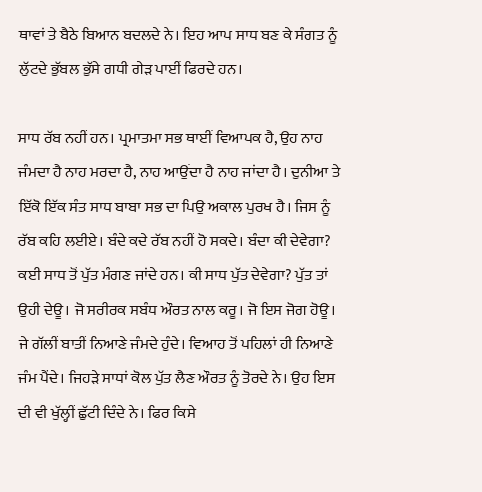ਥਾਵਾਂ ਤੇ ਬੈਠੇ ਬਿਆਨ ਬਦਲਦੇ ਨੇ। ਇਹ ਆਪ ਸਾਧ ਬਣ ਕੇ ਸੰਗਤ ਨੂੰ ਲੁੱਟਦੇ ਭੁੱਬਲ ਭੁੱਸੇ ਗਧੀ ਗੇੜ ਪਾਈਂ ਫਿਰਦੇ ਹਨ।

ਸਾਧ ਰੱਬ ਨਹੀਂ ਹਨ। ਪ੍ਰਮਾਤਮਾ ਸਭ ਥਾਈਂ ਵਿਆਪਕ ਹੈ, ਉਹ ਨਾਹ ਜੰਮਦਾ ਹੈ ਨਾਹ ਮਰਦਾ ਹੈ, ਨਾਹ ਆਉਂਦਾ ਹੈ ਨਾਹ ਜਾਂਦਾ ਹੈ। ਦੁਨੀਆ ਤੇ ਇੱਕੋ ਇੱਕ ਸੰਤ ਸਾਧ ਬਾਬਾ ਸਭ ਦਾ ਪਿਉ ਅਕਾਲ ਪੁਰਖ ਹੈ। ਜਿਸ ਨੂੰ ਰੱਬ ਕਹਿ ਲਈਏ। ਬੰਦੇ ਕਦੇ ਰੱਬ ਨਹੀਂ ਹੋ ਸਕਦੇ। ਬੰਦਾ ਕੀ ਦੇਵੇਗਾ? ਕਈ ਸਾਧ ਤੋਂ ਪੁੱਤ ਮੰਗਣ ਜਾਂਦੇ ਹਨ। ਕੀ ਸਾਧ ਪੁੱਤ ਦੇਵੇਗਾ? ਪੁੱਤ ਤਾਂ ਉਹੀ ਦੇਊ। ਜੋ ਸਰੀਰਕ ਸਬੰਧ ਔਰਤ ਨਾਲ ਕਰੂ। ਜੋ ਇਸ ਜੋਗ ਹੋਊ। ਜੇ ਗੱਲੀਂ ਬਾਤੀਂ ਨਿਆਣੇ ਜੰਮਦੇ ਹੁੰਦੇ। ਵਿਆਹ ਤੋਂ ਪਹਿਲਾਂ ਹੀ ਨਿਆਣੇ ਜੰਮ ਪੈਂਦੇ। ਜਿਹੜੇ ਸਾਧਾਂ ਕੋਲ ਪੁੱਤ ਲੈਣ ਔਰਤ ਨੂੰ ਤੋਰਦੇ ਨੇ। ਉਹ ਇਸ ਦੀ ਵੀ ਖੁੱਲ੍ਹੀਂ ਛੁੱਟੀ ਦਿੰਦੇ ਨੇ। ਫਿਰ ਕਿਸੇ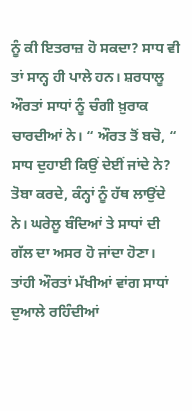ਨੂੰ ਕੀ ਇਤਰਾਜ਼ ਹੋ ਸਕਦਾ? ਸਾਧ ਵੀ ਤਾਂ ਸਾਨ੍ਹ ਹੀ ਪਾਲੇ ਹਨ। ਸ਼ਰਧਾਲੂ ਔਰਤਾਂ ਸਾਧਾਂ ਨੂੰ ਚੰਗੀ ਖ਼ੁਰਾਕ ਚਾਰਦੀਆਂ ਨੇ। “ ਔਰਤ ਤੋਂ ਬਚੋ, “ ਸਾਧ ਦੁਹਾਈ ਕਿਉਂ ਦੇਈਂ ਜਾਂਦੇ ਨੇ? ਤੋਬਾ ਕਰਦੇ, ਕੰਨ੍ਹਾਂ ਨੂੰ ਹੱਥ ਲਾਉਂਦੇ ਨੇ। ਘਰੇਲੂ ਬੰਦਿਆਂ ਤੇ ਸਾਧਾਂ ਦੀ ਗੱਲ ਦਾ ਅਸਰ ਹੋ ਜਾਂਦਾ ਹੋਣਾ। ਤਾਂਹੀ ਔਰਤਾਂ ਮੱਖੀਆਂ ਵਾਂਗ ਸਾਧਾਂ ਦੁਆਲੇ ਰਹਿੰਦੀਆਂ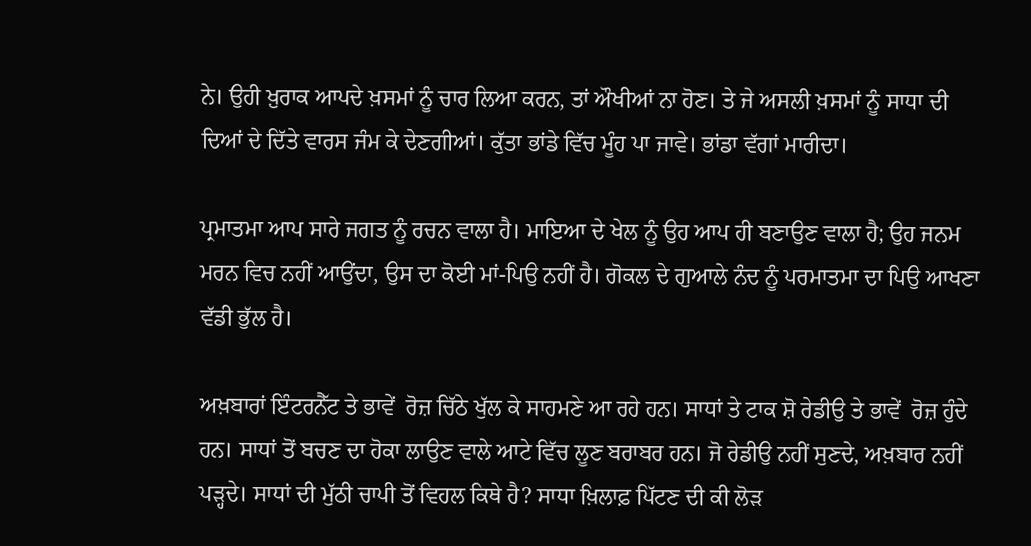ਨੇ। ਉਹੀ ਖ਼ੁਰਾਕ ਆਪਦੇ ਖ਼ਸਮਾਂ ਨੂੰ ਚਾਰ ਲਿਆ ਕਰਨ, ਤਾਂ ਔਖੀਆਂ ਨਾ ਹੋਣ। ਤੇ ਜੇ ਅਸਲੀ ਖ਼ਸਮਾਂ ਨੂੰ ਸਾਧਾ ਦੀ ਦਿਆਂ ਦੇ ਦਿੱਤੇ ਵਾਰਸ ਜੰਮ ਕੇ ਦੇਣਗੀਆਂ। ਕੁੱਤਾ ਭਾਂਡੇ ਵਿੱਚ ਮੂੰਹ ਪਾ ਜਾਵੇ। ਭਾਂਡਾ ਵੱਗਾਂ ਮਾਰੀਦਾ।

ਪ੍ਰਮਾਤਮਾ ਆਪ ਸਾਰੇ ਜਗਤ ਨੂੰ ਰਚਨ ਵਾਲਾ ਹੈ। ਮਾਇਆ ਦੇ ਖੇਲ ਨੂੰ ਉਹ ਆਪ ਹੀ ਬਣਾਉਣ ਵਾਲਾ ਹੈ; ਉਹ ਜਨਮ ਮਰਨ ਵਿਚ ਨਹੀਂ ਆਉਂਦਾ, ਉਸ ਦਾ ਕੋਈ ਮਾਂ-ਪਿਉ ਨਹੀਂ ਹੈ। ਗੋਕਲ ਦੇ ਗੁਆਲੇ ਨੰਦ ਨੂੰ ਪਰਮਾਤਮਾ ਦਾ ਪਿਉ ਆਖਣਾ ਵੱਡੀ ਭੁੱਲ ਹੈ।

ਅਖ਼ਬਾਰਾਂ ਇੰਟਰਨੈੱਟ ਤੇ ਭਾਵੇਂ  ਰੋਜ਼ ਚਿੱਠੇ ਖੁੱਲ ਕੇ ਸਾਹਮਣੇ ਆ ਰਹੇ ਹਨ। ਸਾਧਾਂ ਤੇ ਟਾਕ ਸ਼ੋ ਰੇਡੀਉ ਤੇ ਭਾਵੇਂ  ਰੋਜ਼ ਹੁੰਦੇ ਹਨ। ਸਾਧਾਂ ਤੋਂ ਬਚਣ ਦਾ ਹੋਕਾ ਲਾਉਣ ਵਾਲੇ ਆਟੇ ਵਿੱਚ ਲੂਣ ਬਰਾਬਰ ਹਨ। ਜੋ ਰੇਡੀਉ ਨਹੀਂ ਸੁਣਦੇ, ਅਖ਼ਬਾਰ ਨਹੀਂ ਪੜ੍ਹਦੇ। ਸਾਧਾਂ ਦੀ ਮੁੱਠੀ ਚਾਪੀ ਤੋਂ ਵਿਹਲ ਕਿਥੇ ਹੈ? ਸਾਧਾ ਖ਼ਿਲਾਫ਼ ਪਿੱਟਣ ਦੀ ਕੀ ਲੋੜ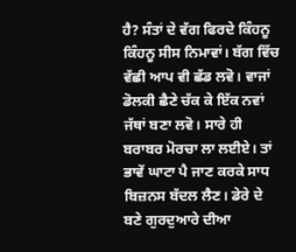ਹੈ? ਸੰਤਾਂ ਦੇ ਵੱਗ ਫਿਰਦੇ ਕਿੰਹਨੂ ਕਿੰਹਨੂ ਸੀਸ ਨਿਮਾਵਾਂ। ਬੱਗ ਵਿੱਚ ਵੱਛੀ ਆਪ ਵੀ ਛੱਡ ਲਵੋ। ਵਾਜਾਂ ਡੋਲਕੀ ਛੈਣੇ ਚੱਕ ਕੇ ਇੱਕ ਨਵਾਂ ਜੱਥਾਂ ਬਣਾ ਲਵੋ। ਸਾਰੇ ਹੀ ਬਰਾਬਰ ਮੋਰਚਾ ਲਾ ਲਈਏ। ਤਾਂ ਭਾਵੇਂ ਘਾਟਾ ਪੈ ਜਾਣ ਕਰਕੇ ਸਾਧ ਬਿਜ਼ਨਸ ਬੱਦਲ ਲੈਣ। ਡੇਰੇ ਦੇ ਬਣੇ ਗੁਰਦੁਆਰੇ ਦੀਆ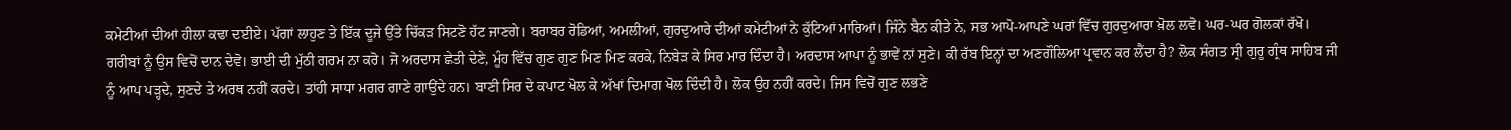ਕਮੇਟੀਆਂ ਦੀਆਂ ਹੀਲਾ ਕਢਾ ਦਈਏ। ਪੱਗਾਂ ਲਾਹੁਣ ਤੇ ਇੱਕ ਦੂਜੇ ਉੱਤੇ ਚਿੱਕੜ ਸਿਟਣੋ ਹੱਟ ਜਾਣਗੇ। ਬਰਾਬਰ ਰੋਡਿਆਂ, ਅਮਲੀਆਂ, ਗੁਰਦੁਆਰੇ ਦੀਆਂ ਕਮੇਟੀਆਂ ਨੇ ਕੁੱਟਿਆਂ ਮਾਰਿਆਂ। ਜਿੰਨੇ ਬੈਨ ਕੀਤੇ ਨੇ, ਸਭ ਆਪੋ-ਆਪਣੇ ਘਰਾਂ ਵਿੱਚ ਗੁਰਦੁਆਰਾ ਖ਼ੋਲ ਲਵੋ। ਘਰ-ਘਰ ਗੋਲਕਾਂ ਰੱਖੋ। ਗਰੀਬਾਂ ਨੂੰ ਉਸ ਵਿਚੋਂ ਦਾਨ ਦੇਵੋ। ਭਾਈ ਦੀ ਮੁੱਠੀ ਗਰਮ ਨਾ ਕਰੋ। ਜੋ ਅਰਦਾਸ ਛੇਤੀ ਦੇਣੇ, ਮੂੰਹ ਵਿੱਚ ਗੁਣ ਗੁਣ ਮਿਣ ਮਿਣ ਕਰਕੇ, ਨਿਬੇੜ ਕੇ ਸਿਰ ਮਾਰ ਦਿੰਦਾ ਹੈ। ਅਰਦਾਸ ਆਪਾ ਨੂੰ ਭਾਵੇਂ ਨਾਂ ਸੁਣੇ। ਕੀ ਰੱਬ ਇਨ੍ਹਾਂ ਦਾ ਅਣਗੌਲਿਆ ਪ੍ਰਵਾਨ ਕਰ ਲੈਂਦਾ ਹੈ? ਲੋਕ ਸੰਗਤ ਸ੍ਰੀ ਗੁਰੂ ਗ੍ਰੰਥ ਸਾਹਿਬ ਜੀ ਨੂੰ ਆਪ ਪੜ੍ਹਦੇ, ਸੁਣਦੇ ਤੇ ਅਰਥ ਨਹੀਂ ਕਰਦੇ। ਤਾਂਹੀ ਸਾਧਾ ਮਗਰ ਗਾਣੇ ਗਾਉਂਦੇ ਹਨ। ਬਾਣੀ ਸਿਰ ਦੇ ਕਪਾਟ ਖੋਲ ਕੇ ਅੱਖਾਂ ਦਿਮਾਗ ਖੋਲ ਦਿੰਦੀ ਹੈ। ਲੋਕ ਉਹ ਨਹੀਂ ਕਰਦੇ। ਜਿਸ ਵਿਚੋਂ ਗੁਣ ਲਭਣੇ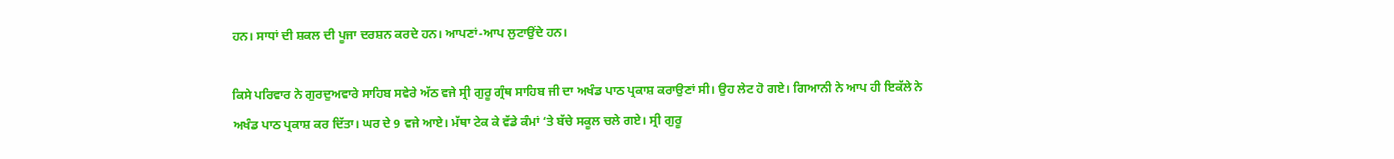ਹਨ। ਸਾਧਾਂ ਦੀ ਸ਼ਕਲ ਦੀ ਪੂਜਾ ਦਰਸ਼ਨ ਕਰਦੇ ਹਨ। ਆਪਣਾਂ-ਆਪ ਲੁਟਾਉਂਦੇ ਹਨ।

ਕਿਸੇ ਪਰਿਵਾਰ ਨੇ ਗੁਰਦੁਅਵਾਰੇ ਸਾਹਿਬ ਸਵੇਰੇ ਅੱਠ ਵਜੇ ਸ੍ਰੀ ਗੁਰੂ ਗ੍ਰੰਥ ਸਾਹਿਬ ਜੀ ਦਾ ਅਖੰਡ ਪਾਠ ਪ੍ਰਕਾਸ਼ ਕਰਾਉਣਾਂ ਸੀ। ਉਹ ਲੇਟ ਹੋ ਗਏ। ਗਿਆਨੀ ਨੇ ਆਪ ਹੀ ਇਕੱਲੇ ਨੇ ਅਖੰਡ ਪਾਠ ਪ੍ਰਕਾਸ਼ ਕਰ ਦਿੱਤਾ। ਘਰ ਦੇ 9 ਵਜੇ ਆਏ। ਮੱਥਾ ਟੇਕ ਕੇ ਵੱਡੇ ਕੰਮਾਂ ‘ਤੇ ਬੱਚੇ ਸਕੂਲ ਚਲੇ ਗਏ। ਸ੍ਰੀ ਗੁਰੂ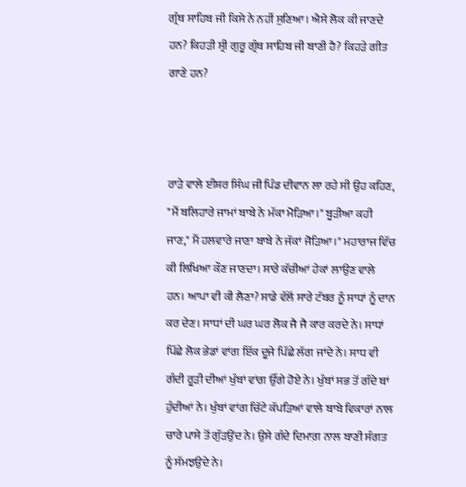ਗ੍ਰੰਥ ਸਾਹਿਬ ਜੀ ਕਿਸੇ ਨੇ ਨਹੀਂ ਸੁਣਿਆ। ਐਸੇ ਲੋਕ ਕੀ ਜਾਣਦੇ ਹਨ? ਕਿਹੜੀ ਸ੍ਰੀ ਗੁਰੂ ਗ੍ਰੰਥ ਸਾਹਿਬ ਜੀ ਬਾਣੀ ਹੈ? ਕਿਹੜੇ ਗੀਤ ਗਾਣੇ ਹਨ?



ਰਾੜੇ ਵਾਲੇ ਈਸ਼ਰ ਸਿੰਘ ਜੀ ਪਿੰਡ ਦੀਵਾਨ ਲਾ ਰਹੇ ਸੀ ਉਹ ਕਹਿਣ, "ਮੈਂ ਬਲਿਹਾਰੇ ਜਾਮਾਂ ਬਾਬੇ ਨੇ ਮੱਕਾ ਮੋੜਿਆ।" ਬੂੜੀਆ ਕਹੀ ਜਾਣ," ਮੈਂ ਹਲਵਾਰੇ ਜਾਣਾ ਬਾਬੇ ਨੇ ਜੱਕਾਂ ਜੋੜਿਆ।" ਮਹਾਰਾਜ ਵਿੱਚ ਕੀ ਲਿਖਿਆ ਕੌਣ ਜਾਣਦਾ। ਸਾਰੇ ਕੱਚੀਆਂ ਹੇਕਾਂ ਲਾਉਣ ਵਾਲੇ ਹਨ। ਆਪਾ ਵੀ ਕੀ ਲੈਣਾ? ਸਾਡੇ ਵੱਲੋਂ ਸਾਰੇ ਟੱਬਰ ਨੂੰ ਸਾਧਾਂ ਨੂੰ ਦਾਨ ਕਰ ਦੇਣ। ਸਾਧਾਂ ਦੀ ਘਰ ਘਰ ਲੋਕ ਜੈ ਜੈ ਕਾਰ ਕਰਦੇ ਨੇ। ਸਾਧਾਂ ਪਿੱਛੇ ਲੋਕ ਭੇਡਾਂ ਵਾਂਗ ਇੱਕ ਦੂਜੇ ਪਿੱਛੇ ਲੱਗ ਜਾਂਦੇ ਨੇ। ਸਾਧ ਵੀ ਗੰਦੀ ਰੂੜੀ ਦੀਆਂ ਖੁੰਬਾਂ ਵਾਂਗ ਉੱਗੇ ਹੋਏ ਨੇ। ਖੁੰਬਾਂ ਸਭ ਤੋਂ ਗੰਦੇ ਥਾਂ ਹੁੰਦੀਆਂ ਨੇ। ਖੁੰਬਾਂ ਵਾਂਗ ਚਿੱਟੇ ਕੱਪੜਿਆਂ ਵਾਲੇ ਬਾਬੇ ਵਿਕਾਰਾਂ ਨਾਲ ਚਾਰੇ ਪਾਸੇ ਤੋਂ ਗੁੱੜਉਂਦ ਨੇ। ਉਸੇ ਗੰਦੇ ਦਿਮਾਗ਼ ਨਾਲ ਬਾਣੀ ਸੰਗਤ ਨੂੰ ਸੱਮਝਉਦੇ ਨੇ।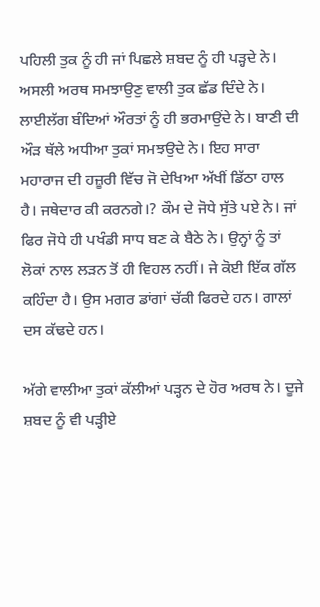ਪਹਿਲੀ ਤੁਕ ਨੂੰ ਹੀ ਜਾਂ ਪਿਛਲੇ ਸ਼ਬਦ ਨੂੰ ਹੀ ਪੜ੍ਹਦੇ ਨੇ। ਅਸਲੀ ਅਰਥ ਸਮਝਾਉਣੁ ਵਾਲੀ ਤੁਕ ਛੱਡ ਦਿੰਦੇ ਨੇ। ਲਾਈਲੱਗ ਬੰਦਿਆਂ ਔਰਤਾਂ ਨੂੰ ਹੀ ਭਰਮਾਉਂਦੇ ਨੇ। ਬਾਣੀ ਦੀ ਔੜ ਥੱਲੇ ਅਧੀਆ ਤੁਕਾਂ ਸਮਝਉਦੇ ਨੇ। ਇਹ ਸਾਰਾ ਮਹਾਰਾਜ ਦੀ ਹਜ਼ੂਰੀ ਵਿੱਚ ਜੋ ਦੇਖਿਆ ਅੱਖੀਂ ਡਿੱਠਾ ਹਾਲ ਹੈ। ਜਥੇਦਾਰ ਕੀ ਕਰਨਗੇ।? ਕੌਮ ਦੇ ਜੋਧੇ ਸੁੱਤੇ ਪਏ ਨੇ। ਜਾਂ ਫਿਰ ਜੋਧੇ ਹੀ ਪਖੰਡੀ ਸਾਧ ਬਣ ਕੇ ਬੈਠੇ ਨੇ। ਉਨ੍ਹਾਂ ਨੂੰ ਤਾਂ ਲੋਕਾਂ ਨਾਲ ਲੜਨ ਤੋਂ ਹੀ ਵਿਹਲ ਨਹੀਂ। ਜੇ ਕੋਈ ਇੱਕ ਗੱਲ ਕਹਿੰਦਾ ਹੈ। ਉਸ ਮਗਰ ਡਾਂਗਾਂ ਚੱਕੀ ਫਿਰਦੇ ਹਨ। ਗਾਲਾਂ ਦਸ ਕੱਢਦੇ ਹਨ।

ਅੱਗੇ ਵਾਲੀਆ ਤੁਕਾਂ ਕੱਲੀਆਂ ਪੜ੍ਹਨ ਦੇ ਹੋਰ ਅਰਥ ਨੇ। ਦੂਜੇ ਸ਼ਬਦ ਨੂੰ ਵੀ ਪੜ੍ਹੀਏ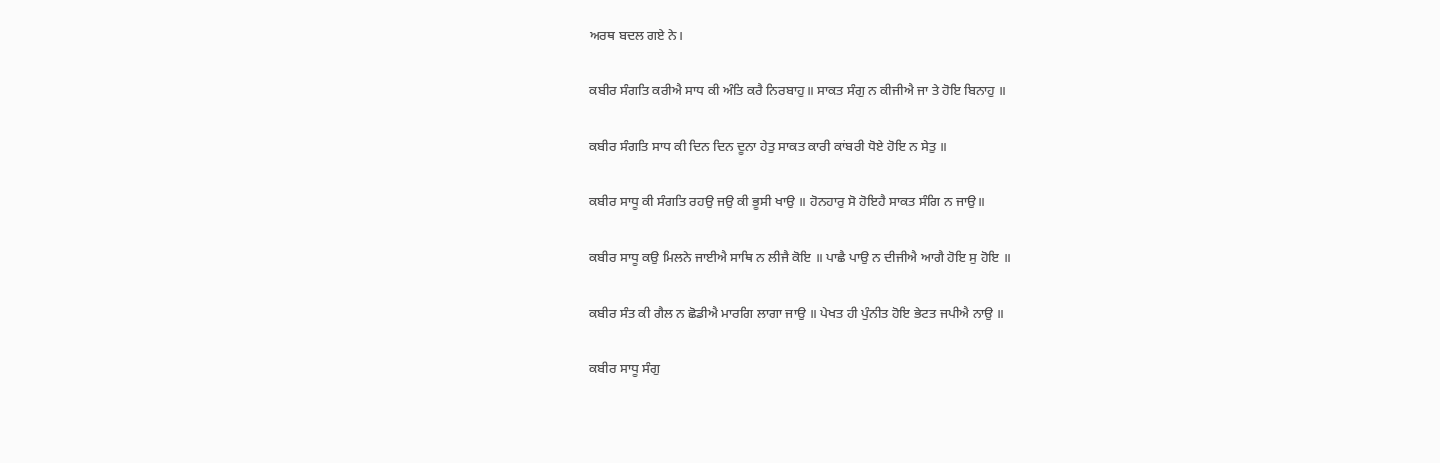ਅਰਥ ਬਦਲ ਗਏ ਨੇ।

ਕਬੀਰ ਸੰਗਤਿ ਕਰੀਐ ਸਾਧ ਕੀ ਅੰਤਿ ਕਰੈ ਨਿਰਬਾਹੁ॥ ਸਾਕਤ ਸੰਗੁ ਨ ਕੀਜੀਐ ਜਾ ਤੇ ਹੋਇ ਬਿਨਾਹੁ ॥

ਕਬੀਰ ਸੰਗਤਿ ਸਾਧ ਕੀ ਦਿਨ ਦਿਨ ਦੂਨਾ ਹੇਤੁ ਸਾਕਤ ਕਾਰੀ ਕਾਂਬਰੀ ਧੋਏ ਹੋਇ ਨ ਸੇਤੁ ॥

ਕਬੀਰ ਸਾਧੂ ਕੀ ਸੰਗਤਿ ਰਹਉ ਜਉ ਕੀ ਭੂਸੀ ਖਾਉ ॥ ਹੋਨਹਾਰੁ ਸੋ ਹੋਇਹੈ ਸਾਕਤ ਸੰਗਿ ਨ ਜਾਉ॥

ਕਬੀਰ ਸਾਧੂ ਕਉ ਮਿਲਨੇ ਜਾਈਐ ਸਾਥਿ ਨ ਲੀਜੈ ਕੋਇ ॥ ਪਾਛੈ ਪਾਉ ਨ ਦੀਜੀਐ ਆਗੈ ਹੋਇ ਸੁ ਹੋਇ ॥

ਕਬੀਰ ਸੰਤ ਕੀ ਗੈਲ ਨ ਛੋਡੀਐ ਮਾਰਗਿ ਲਾਗਾ ਜਾਉ ॥ ਪੇਖਤ ਹੀ ਪੁੰਨੀਤ ਹੋਇ ਭੇਟਤ ਜਪੀਐ ਨਾਉ ॥

ਕਬੀਰ ਸਾਧੂ ਸੰਗੁ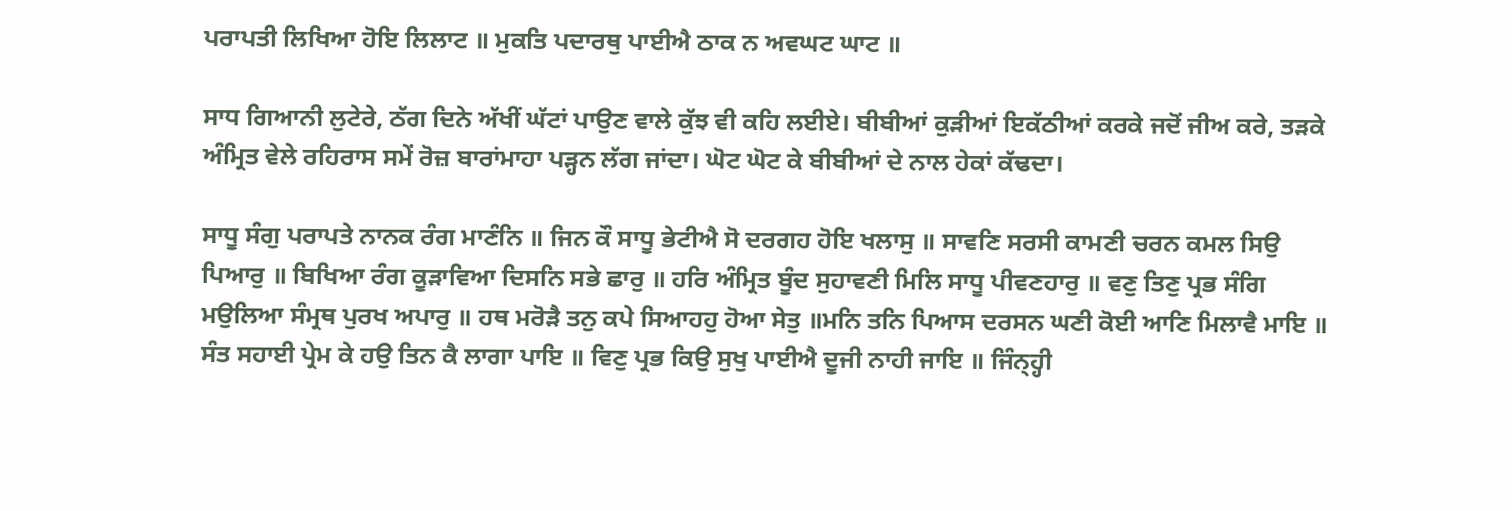ਪਰਾਪਤੀ ਲਿਖਿਆ ਹੋਇ ਲਿਲਾਟ ॥ ਮੁਕਤਿ ਪਦਾਰਥੁ ਪਾਈਐ ਠਾਕ ਨ ਅਵਘਟ ਘਾਟ ॥

ਸਾਧ ਗਿਆਨੀ ਲੁਟੇਰੇ, ਠੱਗ ਦਿਨੇ ਅੱਖੀਂ ਘੱਟਾਂ ਪਾਉਣ ਵਾਲੇ ਕੁੱਝ ਵੀ ਕਹਿ ਲਈਏ। ਬੀਬੀਆਂ ਕੁੜੀਆਂ ਇਕੱਠੀਆਂ ਕਰਕੇ ਜਦੋਂ ਜੀਅ ਕਰੇ, ਤੜਕੇ ਅੰਮ੍ਰਿਤ ਵੇਲੇ ਰਹਿਰਾਸ ਸਮੇਂ ਰੋਜ਼ ਬਾਰਾਂਮਾਹਾ ਪੜ੍ਹਨ ਲੱਗ ਜਾਂਦਾ। ਘੋਟ ਘੋਟ ਕੇ ਬੀਬੀਆਂ ਦੇ ਨਾਲ ਹੇਕਾਂ ਕੱਢਦਾ।

ਸਾਧੂ ਸੰਗੁ ਪਰਾਪਤੇ ਨਾਨਕ ਰੰਗ ਮਾਣੰਨਿ ॥ ਜਿਨ ਕੌ ਸਾਧੂ ਭੇਟੀਐ ਸੋ ਦਰਗਹ ਹੋਇ ਖਲਾਸੁ ॥ ਸਾਵਣਿ ਸਰਸੀ ਕਾਮਣੀ ਚਰਨ ਕਮਲ ਸਿਉ ਪਿਆਰੁ ॥ ਬਿਖਿਆ ਰੰਗ ਕੂੜਾਵਿਆ ਦਿਸਨਿ ਸਭੇ ਛਾਰੁ ॥ ਹਰਿ ਅੰਮ੍ਰਿਤ ਬੂੰਦ ਸੁਹਾਵਣੀ ਮਿਲਿ ਸਾਧੂ ਪੀਵਣਹਾਰੁ ॥ ਵਣੁ ਤਿਣੁ ਪ੍ਰਭ ਸੰਗਿ ਮਉਲਿਆ ਸੰਮ੍ਰਥ ਪੁਰਖ ਅਪਾਰੁ ॥ ਹਥ ਮਰੋੜੈ ਤਨੁ ਕਪੇ ਸਿਆਹਹੁ ਹੋਆ ਸੇਤੁ ॥ਮਨਿ ਤਨਿ ਪਿਆਸ ਦਰਸਨ ਘਣੀ ਕੋਈ ਆਣਿ ਮਿਲਾਵੈ ਮਾਇ ॥ ਸੰਤ ਸਹਾਈ ਪ੍ਰੇਮ ਕੇ ਹਉ ਤਿਨ ਕੈ ਲਾਗਾ ਪਾਇ ॥ ਵਿਣੁ ਪ੍ਰਭ ਕਿਉ ਸੁਖੁ ਪਾਈਐ ਦੂਜੀ ਨਾਹੀ ਜਾਇ ॥ ਜਿੰਨ੍ਹ੍ਹੀ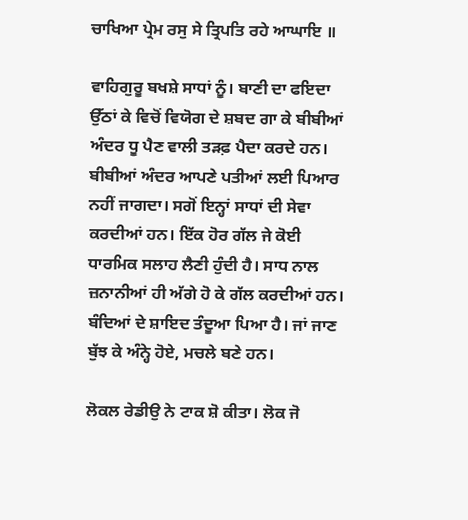ਚਾਖਿਆ ਪ੍ਰੇਮ ਰਸੁ ਸੇ ਤ੍ਰਿਪਤਿ ਰਹੇ ਆਘਾਇ ॥

ਵਾਹਿਗੁਰੂ ਬਖਸ਼ੇ ਸਾਧਾਂ ਨੂੰ। ਬਾਣੀ ਦਾ ਫਇਦਾ ਉੱਠਾਂ ਕੇ ਵਿਚੋਂ ਵਿਯੋਗ ਦੇ ਸ਼ਬਦ ਗਾ ਕੇ ਬੀਬੀਆਂ ਅੰਦਰ ਧੂ ਪੈਣ ਵਾਲੀ ਤੜਫ਼ ਪੈਦਾ ਕਰਦੇ ਹਨ। ਬੀਬੀਆਂ ਅੰਦਰ ਆਪਣੇ ਪਤੀਆਂ ਲਈ ਪਿਆਰ ਨਹੀਂ ਜਾਗਦਾ। ਸਗੋਂ ਇਨ੍ਹਾਂ ਸਾਧਾਂ ਦੀ ਸੇਵਾ ਕਰਦੀਆਂ ਹਨ। ਇੱਕ ਹੋਰ ਗੱਲ ਜੇ ਕੋਈ ਧਾਰਮਿਕ ਸਲਾਹ ਲੈਣੀ ਹੁੰਦੀ ਹੈ। ਸਾਧ ਨਾਲ ਜ਼ਨਾਨੀਆਂ ਹੀ ਅੱਗੇ ਹੋ ਕੇ ਗੱਲ ਕਰਦੀਆਂ ਹਨ। ਬੰਦਿਆਂ ਦੇ ਸ਼ਾਇਦ ਤੰਦੂਆ ਪਿਆ ਹੈ। ਜਾਂ ਜਾਣ ਬੁੱਝ ਕੇ ਅੰਨ੍ਹੇ ਹੋਏ, ਮਚਲੇ ਬਣੇ ਹਨ।

ਲੋਕਲ ਰੇਡੀਉ ਨੇ ਟਾਕ ਸ਼ੋ ਕੀਤਾ। ਲੋਕ ਜੋ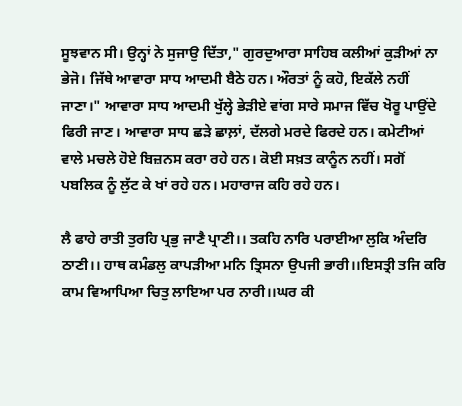ਸੂਝਵਾਨ ਸੀ। ਉਨ੍ਹਾਂ ਨੇ ਸੁਜਾਉ ਦਿੱਤਾ," ਗੁਰਦੁਆਰਾ ਸਾਹਿਬ ਕਲੀਆਂ ਕੁੜੀਆਂ ਨਾ ਭੇਜੋ। ਜਿੱਥੇ ਆਵਾਰਾ ਸਾਧ ਆਦਮੀ ਬੈਠੇ ਹਨ। ਔਰਤਾਂ ਨੂੰ ਕਹੋ, ਇਕੱਲੇ ਨਹੀਂ ਜਾਣਾ।" ਆਵਾਰਾ ਸਾਧ ਆਦਮੀ ਖੁੱਲ੍ਹੇ ਭੇੜੀਏ ਵਾਂਗ ਸਾਰੇ ਸਮਾਜ ਵਿੱਚ ਖੋਰੂ ਪਾਉਂਦੇ ਫਿਰੀ ਜਾਣ। ਆਵਾਰਾ ਸਾਧ ਛੜੇ ਛਾਲ਼ਾਂ, ਦੱਲਗੇ ਮਰਦੇ ਫਿਰਦੇ ਹਨ। ਕਮੇਟੀਆਂ ਵਾਲੇ ਮਚਲੇ ਹੋਏ ਬਿਜ਼ਨਸ ਕਰਾ ਰਹੇ ਹਨ। ਕੋਈ ਸਖ਼ਤ ਕਾਨੂੰਨ ਨਹੀਂ। ਸਗੋਂ ਪਬਲਿਕ ਨੂੰ ਲੁੱਟ ਕੇ ਖਾਂ ਰਹੇ ਹਨ। ਮਹਾਰਾਜ ਕਹਿ ਰਹੇ ਹਨ।

ਲੈ ਫਾਹੇ ਰਾਤੀ ਤੁਰਹਿ ਪ੍ਰਭੁ ਜਾਣੈ ਪ੍ਰਾਣੀ।। ਤਕਹਿ ਨਾਰਿ ਪਰਾਈਆ ਲੁਕਿ ਅੰਦਰਿ ਠਾਣੀ।। ਹਾਥ ਕਮੰਡਲੁ ਕਾਪੜੀਆ ਮਨਿ ਤ੍ਰਿਸਨਾ ਉਪਜੀ ਭਾਰੀ।।ਇਸਤ੍ਰੀ ਤਜਿ ਕਰਿ ਕਾਮ ਵਿਆਪਿਆ ਚਿਤੁ ਲਾਇਆ ਪਰ ਨਾਰੀ।।ਘਰ ਕੀ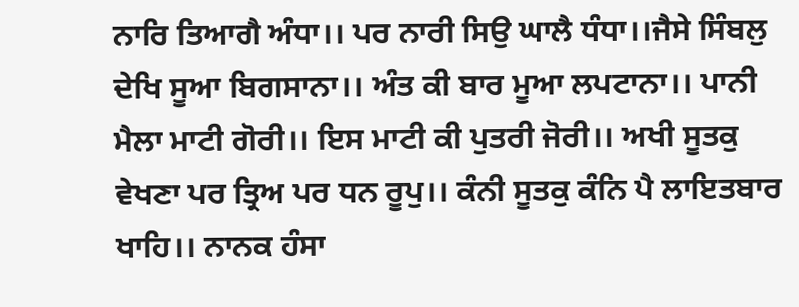ਨਾਰਿ ਤਿਆਗੈ ਅੰਧਾ।। ਪਰ ਨਾਰੀ ਸਿਉ ਘਾਲੈ ਧੰਧਾ।।ਜੈਸੇ ਸਿੰਬਲੁ ਦੇਖਿ ਸੂਆ ਬਿਗਸਾਨਾ।। ਅੰਤ ਕੀ ਬਾਰ ਮੂਆ ਲਪਟਾਨਾ।। ਪਾਨੀ ਮੈਲਾ ਮਾਟੀ ਗੋਰੀ।। ਇਸ ਮਾਟੀ ਕੀ ਪੁਤਰੀ ਜੋਰੀ।। ਅਖੀ ਸੂਤਕੁ ਵੇਖਣਾ ਪਰ ਤ੍ਰਿਅ ਪਰ ਧਨ ਰੂਪੁ।। ਕੰਨੀ ਸੂਤਕੁ ਕੰਨਿ ਪੈ ਲਾਇਤਬਾਰ ਖਾਹਿ।। ਨਾਨਕ ਹੰਸਾ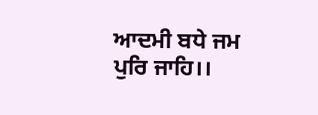ਆਦਮੀ ਬਧੇ ਜਮ ਪੁਰਿ ਜਾਹਿ।।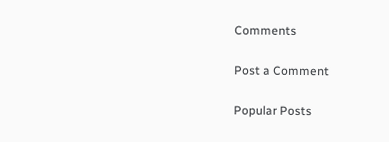Comments

Post a Comment

Popular Posts